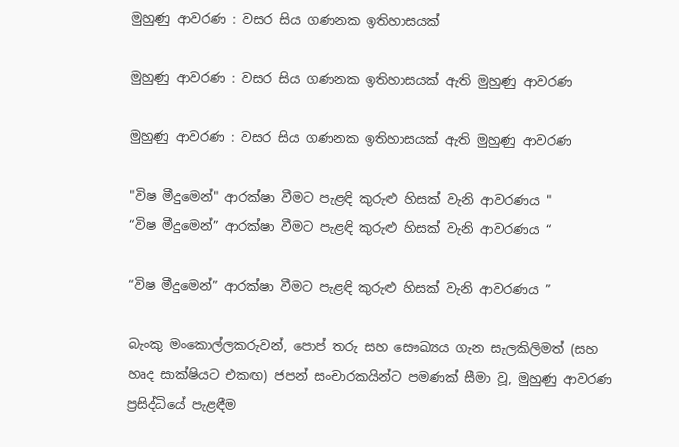මුහුණු ආවරණ : වසර සිය ගණනක ඉතිහාසයක්

මුහුණු ආවරණ : වසර සිය ගණනක ඉතිහාසයක් ඇති මුහුණු ආවරණ

මුහුණු ආවරණ : වසර සිය ගණනක ඉතිහාසයක් ඇති මුහුණු ආවරණ

"විෂ මීදුමෙන්" ආරක්ෂා වීමට පැළඳි කුරුළු හිසක් වැනි ආවරණය "
“විෂ මීදුමෙන්” ආරක්ෂා වීමට පැළඳි කුරුළු හිසක් වැනි ආවරණය “

“විෂ මීදුමෙන්” ආරක්ෂා වීමට පැළඳි කුරුළු හිසක් වැනි ආවරණය ”

බැංකු මංකොල්ලකරුවන්, පොප් තරු සහ සෞඛ්‍යය ගැන සැලකිලිමත් (සහ හෘද සාක්ෂියට එකඟ) ජපන් සංචාරකයින්ට පමණක් සීමා වූ, මුහුණු ආවරණ ප්‍රසිද්ධියේ පැළඳීම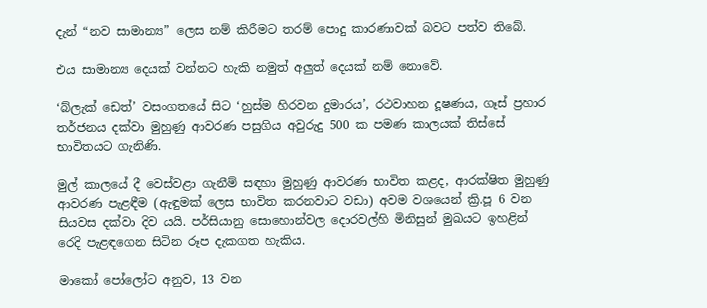දැන් “නව සාමාන්‍ය” ලෙස නම් කිරීමට තරම් පොදු කාරණාවක් බවට පත්ව තිබේ.

එය සාමාන්‍ය දෙයක් වන්නට හැකි නමුත් අලුත් දෙයක් නම් නොවේ.

‘බ්ලැක් ඩෙත්’ වසංගතයේ සිට ‘හුස්ම හිරවන දුමාරය’, රථවාහන දූෂණය, ගෑස් ප්‍රහාර තර්ජනය දක්වා මුහුණු ආවරණ පසුගිය අවුරුදු 500 ක පමණ කාලයක් තිස්සේ භාවිතයට ගැනිණි.

මුල් කාලයේ දී වෙස්වළා ගැනීම් සඳහා මුහුණු ආවරණ භාවිත කළද, ආරක්ෂිත මුහුණු ආවරණ පැළඳීම (ඇඳුමක් ලෙස භාවිත කරනවාට වඩා) අවම වශයෙන් ක්‍රි.පූ 6 වන සියවස දක්වා දිව යයි. පර්සියානු සොහොන්වල දොරවල්හි මිනිසුන් මුඛයට ඉහළින් රෙදි පැළඳගෙන සිටින රූප දැකගත හැකිය.

මාකෝ පෝලෝට අනුව, 13 වන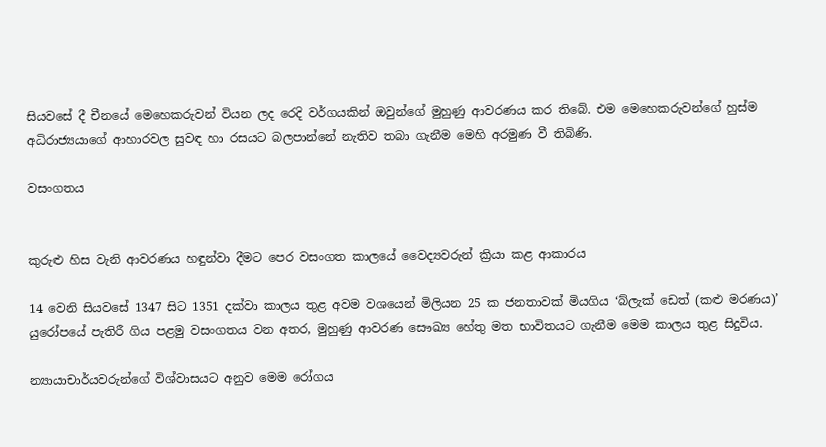සියවසේ දී චීනයේ මෙහෙකරුවන් වියන ලද රෙදි වර්ගයකින් ඔවුන්ගේ මුහුණු ආවරණය කර තිබේ. එම මෙහෙකරුවන්ගේ හුස්ම අධිරාජ්‍යයාගේ ආහාරවල සුවඳ හා රසයට බලපාන්නේ නැතිව තබා ගැනීම මෙහි අරමුණ වී තිබිණි.

වසංගතය


කුරුළු හිස වැනි ආවරණය හඳුන්වා දීමට පෙර වසංගත කාලයේ වෛද්‍යවරුන් ක්‍රියා කළ ආකාරය

14 වෙනි සියවසේ 1347 සිට 1351 දක්වා කාලය තුළ අවම වශයෙන් මිලියන 25 ක ජනතාවක් මියගිය ‘බ්ලැක් ඩෙත් (කළු මරණය)’ යුරෝපයේ පැතිරී ගිය පළමු වසංගතය වන අතර, මුහුණු ආවරණ සෞඛ්‍ය හේතු මත භාවිතයට ගැනීම මෙම කාලය තුළ සිදුවිය.

න්‍යායාචාර්යවරුන්ගේ විශ්වාසයට අනුව මෙම රෝගය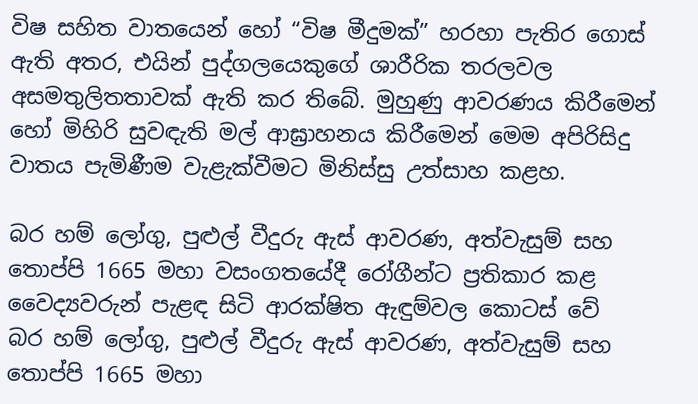විෂ සහිත වාතයෙන් හෝ “විෂ මීදුමක්” හරහා පැතිර ගොස් ඇති අතර, එයින් පුද්ගලයෙකුගේ ශාරීරික තරලවල අසමතුලිතතාවක් ඇති කර තිබේ. මුහුණු ආවරණය කිරීමෙන් හෝ මිහිරි සුවඳැති මල් ආඝ්‍රාහනය කිරීමෙන් මෙම අපිරිසිදු වාතය පැමිණීම වැළැක්වීමට මිනිස්සු උත්සාහ කළහ.

බර හම් ලෝගු, පුළුල් වීදුරු ඇස් ආවරණ, අත්වැසුම් සහ තොප්පි 1665 මහා වසංගතයේදී රෝගීන්ට ප්‍රතිකාර කළ වෛද්‍යවරුන් පැළඳ සිටි ආරක්ෂිත ඇඳුම්වල කොටස් වේ
බර හම් ලෝගු, පුළුල් වීදුරු ඇස් ආවරණ, අත්වැසුම් සහ තොප්පි 1665 මහා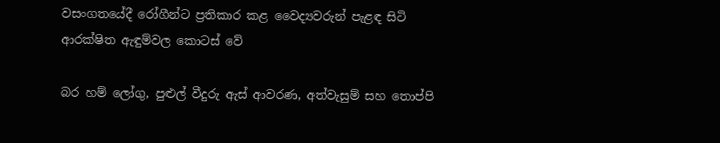වසංගතයේදී රෝගීන්ට ප්‍රතිකාර කළ වෛද්‍යවරුන් පැළඳ සිටි ආරක්ෂිත ඇඳුම්වල කොටස් වේ

බර හම් ලෝගු, පුළුල් වීදුරු ඇස් ආවරණ, අත්වැසුම් සහ තොප්පි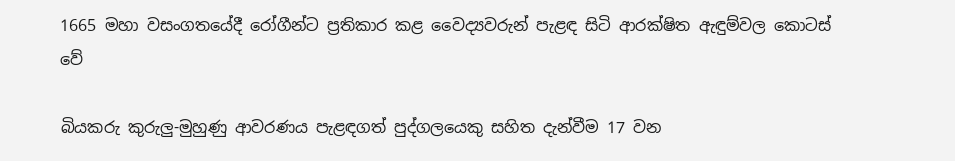1665 මහා වසංගතයේදී රෝගීන්ට ප්‍රතිකාර කළ වෛද්‍යවරුන් පැළඳ සිටි ආරක්ෂිත ඇඳුම්වල කොටස් වේ

බියකරු කුරුලු-මුහුණු ආවරණය පැළඳගත් පුද්ගලයෙකු සහිත දැන්වීම 17 වන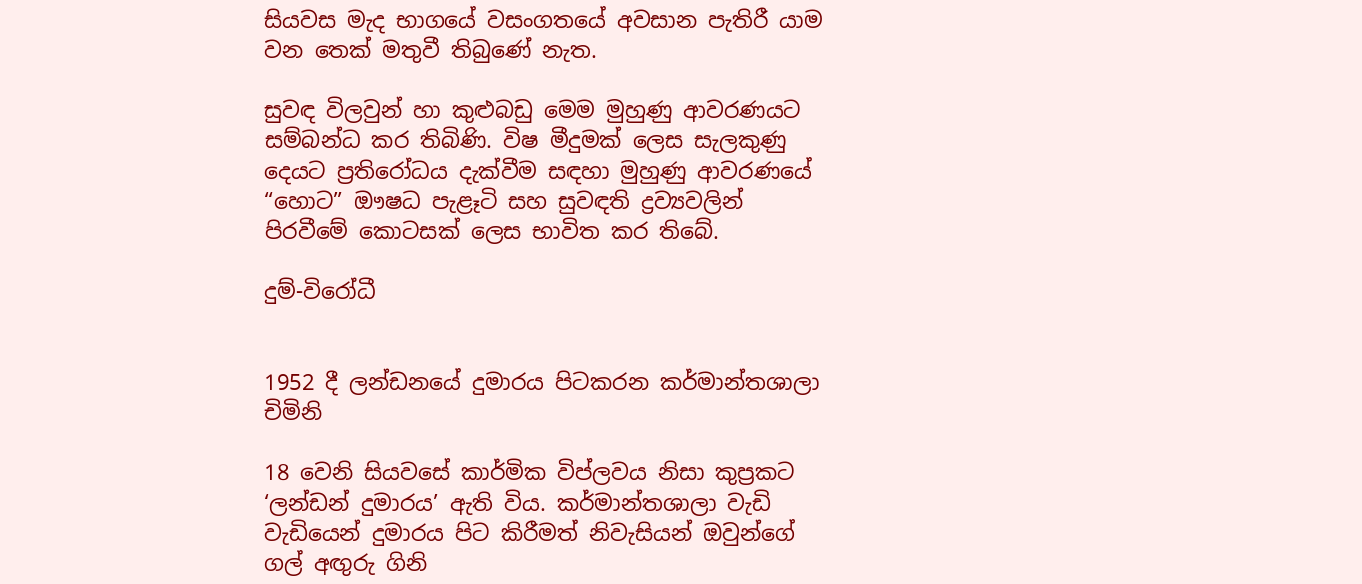සියවස මැද භාගයේ වසංගතයේ අවසාන පැතිරී යාම වන තෙක් මතුවී තිබුණේ නැත.

සුවඳ විලවුන් හා කුළුබඩු මෙම මුහුණු ආවරණයට සම්බන්ධ කර තිබිණි. විෂ මීදුමක් ලෙස සැලකුණු දෙයට ප්‍රතිරෝධය දැක්වීම සඳහා මුහුණු ආවරණයේ “හොට” ඖෂධ පැළෑටි සහ සුවඳති ද්‍රව්‍යවලින් පිරවීමේ කොටසක් ලෙස භාවිත කර තිබේ.

දුම්-විරෝධී


1952 දී ලන්ඩනයේ දුමාරය පිටකරන කර්මාන්තශාලා චිමිනි

18 වෙනි සියවසේ කාර්මික විප්ලවය නිසා කුප්‍රකට ‘ලන්ඩන් දුමාරය’ ඇති විය. කර්මාන්තශාලා වැඩි වැඩියෙන් දුමාරය පිට කිරීමත් නිවැසියන් ඔවුන්ගේ ගල් අඟුරු ගිනි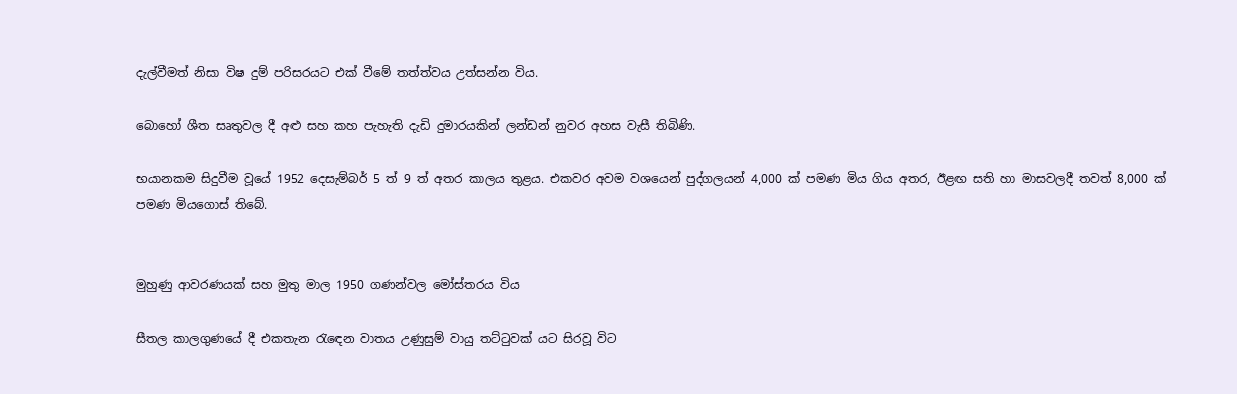දැල්වීමත් නිසා විෂ දුම් පරිසරයට එක් වීමේ තත්ත්වය උත්සන්න විය.

බොහෝ ශීත සෘතුවල දී අළු සහ කහ පැහැති දැඩි දුමාරයකින් ලන්ඩන් නුවර අහස වැසී තිබිණි.

භයානකම සිදුවීම වූයේ 1952 දෙසැම්බර් 5 ත් 9 ත් අතර කාලය තුළය. එකවර අවම වශයෙන් පුද්ගලයන් 4,000 ක් පමණ මිය ගිය අතර, ඊළඟ සති හා මාසවලදී තවත් 8,000 ක් පමණ මියගොස් තිබේ.


මුහුණු ආවරණයක් සහ මුතු මාල 1950 ගණන්වල මෝස්තරය විය

සීතල කාලගුණයේ දී එකතැන රැඳෙන වාතය උණුසුම් වායු තට්ටුවක් යට සිරවූ විට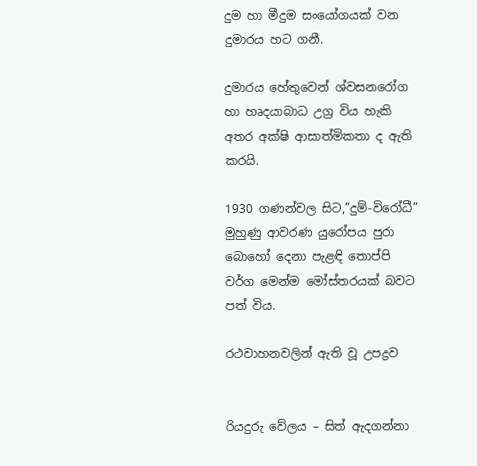දුම හා මීදුම සංයෝගයක් වන දුමාරය හට ගනී.

දුමාරය හේතුවෙන් ශ්වසනරෝග හා හෘදයාබාධ උග්‍ර විය හැකි අතර අක්ෂි ආසාත්මිකතා ද ඇති කරයි.

1930 ගණන්වල සිට,”දුම්-විරෝධී” මුහුණු ආවරණ යුරෝපය පුරා බොහෝ දෙනා පැළඳි තොප්පි වර්ග මෙන්ම මෝස්තරයක් බවට පත් විය.

රථවාහනවලින් ඇති වූ උපද්‍රව


රියදුරු වේලය – සිත් ඇදගන්නා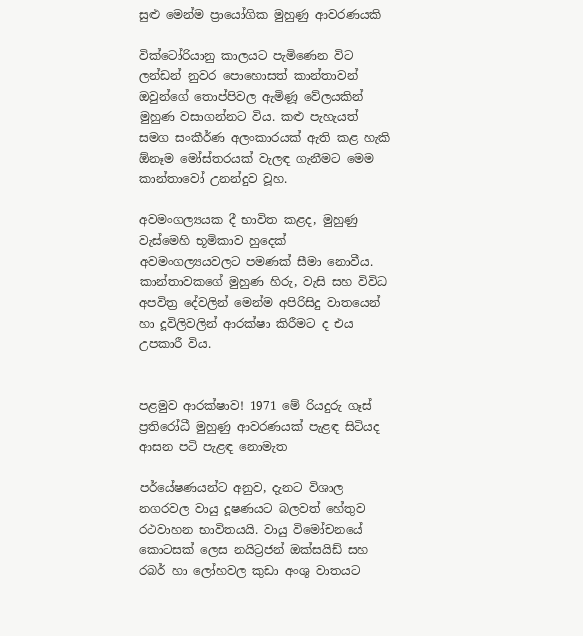සුළු මෙන්ම ප්‍රායෝගික මුහුණු ආවරණයකි

වික්ටෝරියානු කාලයට පැමිණෙන විට ලන්ඩන් නුවර පොහොසත් කාන්තාවන් ඔවුන්ගේ තොප්පිවල ඇමිණූ වේලයකින් මුහුණ වසාගන්නට විය. කළු පැහැයත් සමග සංකීර්ණ අලංකාරයක් ඇති කළ හැකි ඕනෑම මෝස්තරයක් වැලඳ ගැනීමට මෙම කාන්තාවෝ උනන්දුව වූහ.

අවමංගල්‍යයක දී භාවිත කළද, මුහුණු වැස්මෙහි භූමිකාව හුදෙක් අවමංගල්‍යයවලට පමණක් සීමා නොවීය. කාන්තාවකගේ මුහුණ හිරු, වැසි සහ විවිධ අපවිත්‍ර දේවලින් මෙන්ම අපිරිසිදු වාතයෙන් හා දූවිලිවලින් ආරක්ෂා කිරීමට ද එය උපකාරී විය.


පළමුව ආරක්ෂාව! 1971 මේ රියදුරු ගෑස් ප්‍රතිරෝධී මුහුණු ආවරණයක් පැළඳ සිටියද ආසන පටි පැළඳ නොමැත

පර්යේෂණයන්ට අනුව, දැනට විශාල නගරවල වායු දූෂණයට බලවත් හේතුව රථවාහන භාවිතයයි. වායු විමෝචනයේ කොටසක් ලෙස නයිට්‍රජන් ඔක්සයිඩ් සහ රබර් හා ලෝහවල කුඩා අංශු වාතයට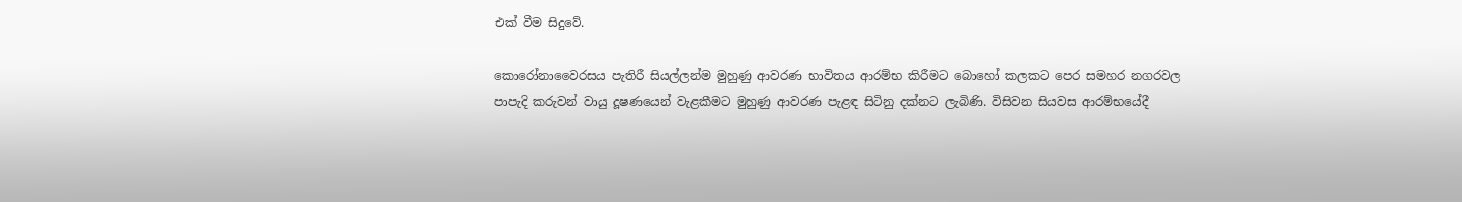එක් වීම සිදුවේ.

කොරෝනාවෛරසය පැතිරී සියල්ලන්ම මුහුණු ආවරණ භාවිතය ආරම්භ කිරීමට බොහෝ කලකට පෙර සමහර නගරවල පාපැදි කරුවන් වායු දූෂණයෙන් වැළකීමට මුහුණු ආවරණ පැළඳ සිටිනු දක්නට ලැබිණි. විසිවන සියවස ආරම්භයේදී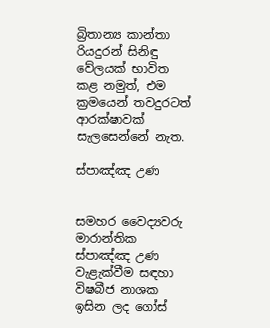බ්‍රිතාන්‍ය කාන්තා රියදුරන් සිනිඳු වේලයක් භාවිත කළ නමුත්, එම ක්‍රමයෙන් තවදුරටත් ආරක්ෂාවක් සැලසෙන්නේ නැත.

ස්පාඤ්ඤ උණ


සමහර වෛද්‍යවරු මාරාන්තික ස්පාඤ්ඤ උණ වැළැක්වීම සඳහා විෂබීජ නාශක ඉසින ලද ගෝස්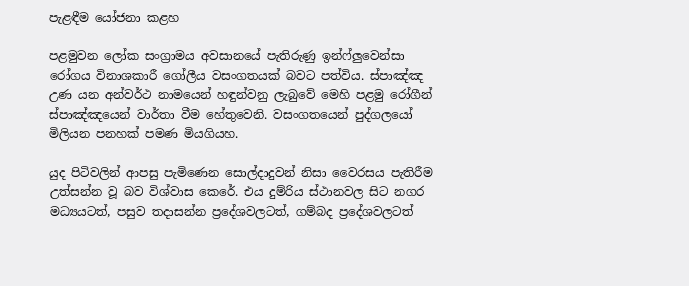පැළඳීම යෝජනා කළහ

පළමුවන ලෝක සංග්‍රාමය අවසානයේ පැතිරුණු ඉන්ෆ්ලුවෙන්සා රෝගය විනාශකාරී ගෝලීය වසංගතයක් බවට පත්විය. ස්පාඤ්ඤ උණ යන අන්වර්ථ නාමයෙන් හඳුන්වනු ලැබුවේ මෙහි පළමු රෝගීන් ස්පාඤ්ඤයෙන් වාර්තා වීම හේතුවෙනි. වසංගතයෙන් පුද්ගලයෝ මිලියන පනහක් පමණ මියගියහ.

යුද පිටිවලින් ආපසු පැමිණෙන සොල්දාදුවන් නිසා වෛරසය පැතිරීම උත්සන්න වූ බව විශ්වාස කෙරේ. එය දුම්රිය ස්ථානවල සිට නගර මධ්‍යයටත්, පසුව තදාසන්න ප්‍රදේශවලටත්, ගම්බද ප්‍රදේශවලටත්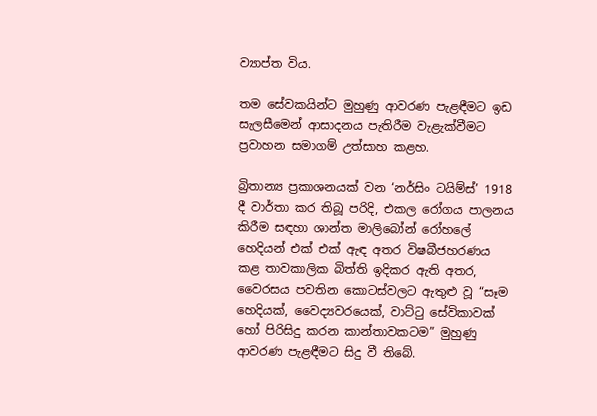ව්‍යාප්ත විය.

තම සේවකයින්ට මුහුණු ආවරණ පැළඳීමට ඉඩ සැලසීමෙන් ආසාදනය පැතිරීම වැළැක්වීමට ප්‍රවාහන සමාගම් උත්සාහ කළහ.

බ්‍රිතාන්‍ය ප්‍රකාශනයක් වන ‘නර්සිං ටයිම්ස්’ 1918 දී වාර්තා කර තිබූ පරිදි, එකල රෝගය පාලනය කිරීම සඳහා ශාන්ත මාලිබෝන් රෝහලේ හෙදියන් එක් එක් ඇඳ අතර විෂබීජහරණය කළ තාවකාලික බිත්ති ඉදිකර ඇති අතර, වෛරසය පවතින කොටස්වලට ඇතුළු වූ “සෑම හෙදියක්, වෛද්‍යවරයෙක්, වාට්ටු සේවිකාවක් හෝ පිරිසිදු කරන කාන්තාවකටම” මුහුණු ආවරණ පැළඳීමට සිදු වී තිබේ.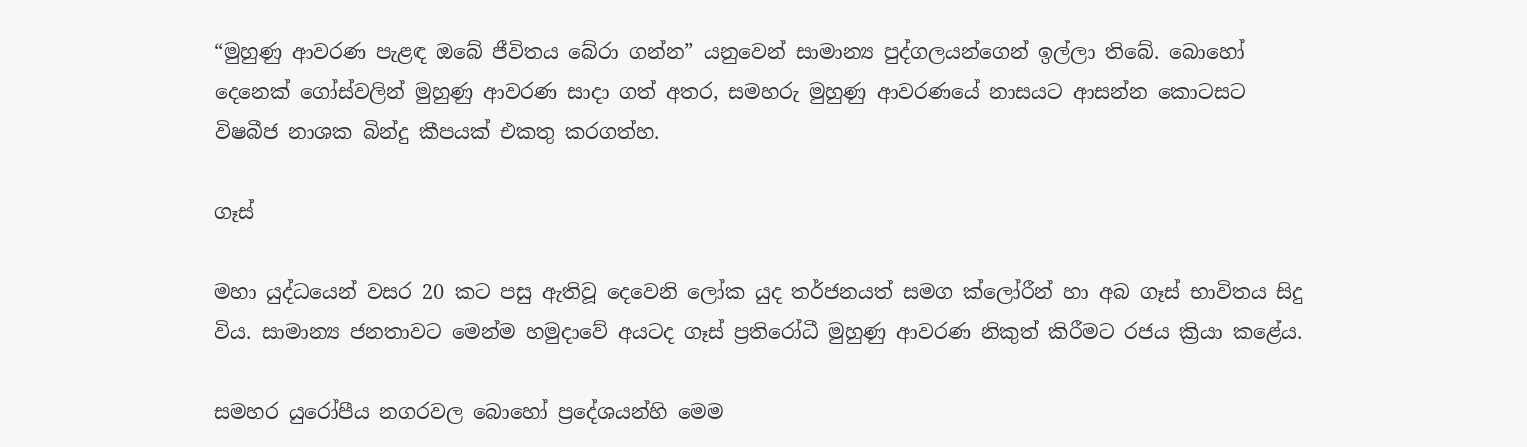“මුහුණු ආවරණ පැළඳ ඔබේ ජීවිතය බේරා ගන්න” යනුවෙන් සාමාන්‍ය පුද්ගලයන්ගෙන් ඉල්ලා තිබේ. බොහෝ දෙනෙක් ගෝස්වලින් මුහුණු ආවරණ සාදා ගත් අතර, සමහරු මුහුණු ආවරණයේ නාසයට ආසන්න කොටසට විෂබීජ නාශක බින්දු කීපයක් එකතු කරගත්හ.

ගෑස්

මහා යුද්ධයෙන් වසර 20 කට පසු ඇතිවූ දෙවෙනි ලෝක යුද තර්ජනයත් සමග ක්ලෝරීන් හා අබ ගෑස් භාවිතය සිදු විය. සාමාන්‍ය ජනතාවට මෙන්ම හමුදාවේ අයටද ගෑස් ප්‍රතිරෝධී මුහුණු ආවරණ නිකුත් කිරීමට රජය ක්‍රියා කළේය.

සමහර යුරෝපීය නගරවල බොහෝ ප්‍රදේශයන්හි මෙම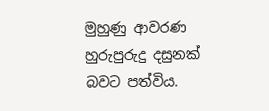මුහුණු ආවරණ හුරුපුරුදු දසුනක් බවට පත්විය.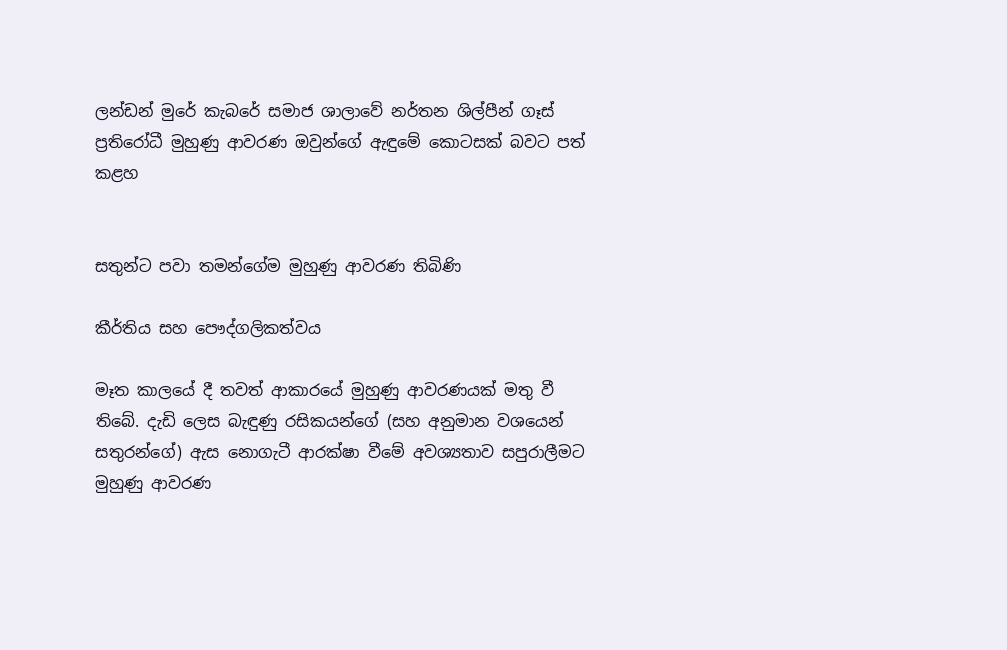ලන්ඩන් මුරේ කැබරේ සමාජ ශාලාවේ නර්තන ශිල්පීන් ගෑස් ප්‍රතිරෝධී මුහුණු ආවරණ ඔවුන්ගේ ඇඳුමේ කොටසක් බවට පත් කළහ


සතුන්ට පවා තමන්ගේම මුහුණු ආවරණ තිබිණි

කීර්තිය සහ පෞද්ගලිකත්වය

මෑත කාලයේ දී තවත් ආකාරයේ මුහුණු ආවරණයක් මතු වී තිබේ. දැඩි ලෙස බැඳුණු රසිකයන්ගේ (සහ අනුමාන වශයෙන් සතුරන්ගේ) ඇස නොගැටී ආරක්ෂා වීමේ අවශ්‍යතාව සපුරාලීමට මුහුණු ආවරණ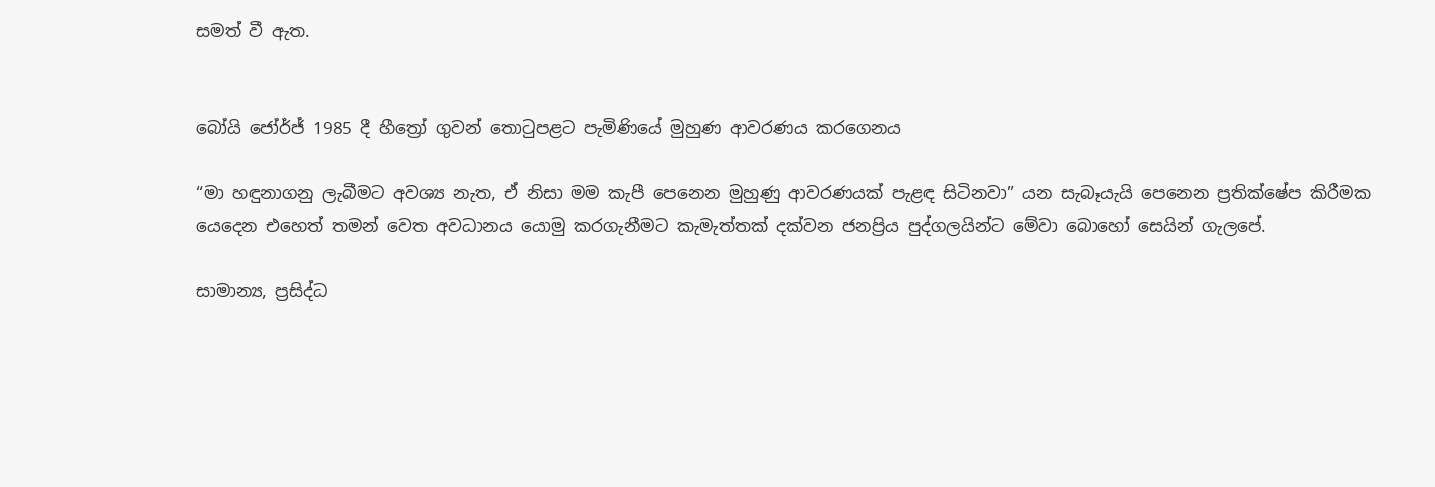සමත් වී ඇත.


බෝයි ජෝර්ජ් 1985 දී හීත්‍රෝ ගුවන් තොටුපළට පැමිණියේ මුහුණ ආවරණය කරගෙනය

“මා හඳුනාගනු ලැබීමට අවශ්‍ය නැත, ඒ නිසා මම කැපී පෙනෙන මුහුණු ආවරණයක් පැළඳ සිටිනවා” යන සැබෑයැයි පෙනෙන ප්‍රතික්ෂේප කිරීමක යෙදෙන එහෙත් තමන් වෙත අවධානය යොමු කරගැනීමට කැමැත්තක් දක්වන ජනප්‍රිය පුද්ගලයින්ට මේවා බොහෝ සෙයින් ගැලපේ.

සාමාන්‍ය, ප්‍රසිද්ධ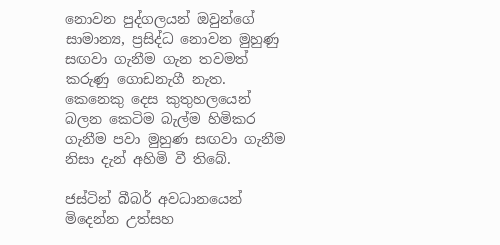නොවන පුද්ගලයන් ඔවුන්ගේ සාමාන්‍ය, ප්‍රසිද්ධ නොවන මුහුණු සඟවා ගැනීම ගැන තවමත් කරුණු ගොඩනැගී නැත. කෙනෙකු දෙස කුතුහලයෙන් බලන කෙටිම බැල්ම හිමිකර ගැනීම පවා මුහුණ සඟවා ගැනීම නිසා දැන් අහිමි වී තිබේ.

ජස්ටින් බීබර් අවධානයෙන් මිදෙන්න උත්සහ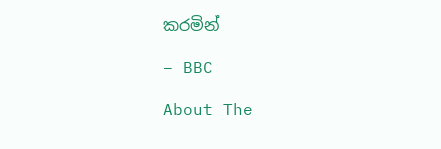කරමින්

– BBC

About The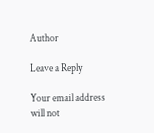Author

Leave a Reply

Your email address will not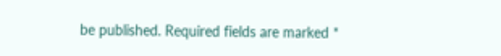be published. Required fields are marked *